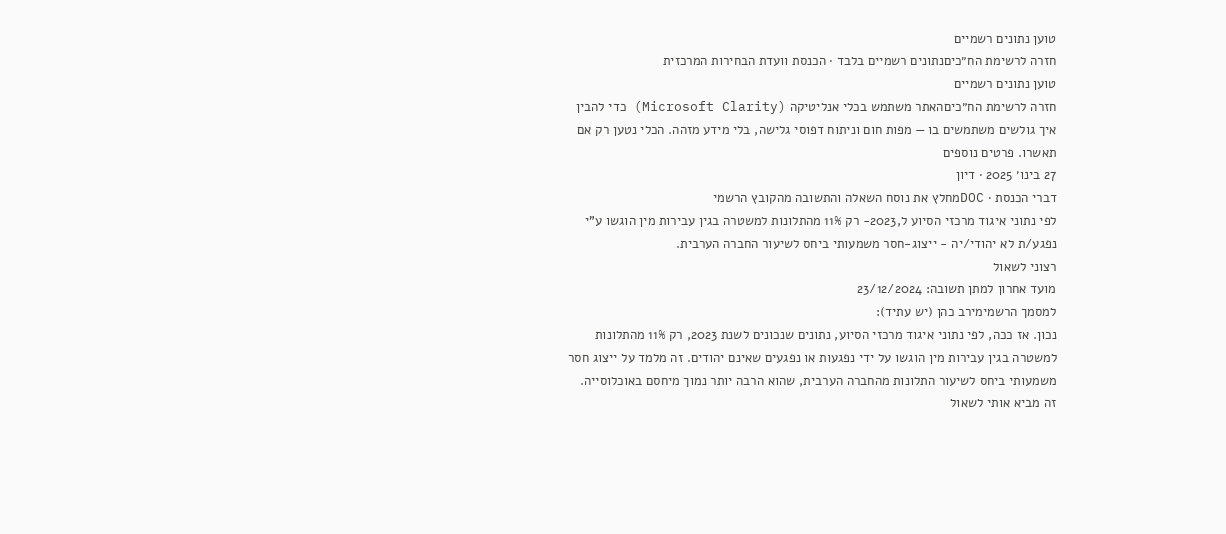טוען נתונים רשמיים
חזרה לרשימת הח״כיםנתונים רשמיים בלבד · הכנסת וועדת הבחירות המרכזית
טוען נתונים רשמיים
חזרה לרשימת הח״כיםהאתר משתמש בכלי אנליטיקה (Microsoft Clarity) כדי להבין איך גולשים משתמשים בו — מפות חום וניתוח דפוסי גלישה, בלי מידע מזהה. הכלי נטען רק אם תאשרו. פרטים נוספים
27 בינו׳ 2025 · דיון
דברי הכנסת · DOCמחלץ את נוסח השאלה והתשובה מהקובץ הרשמי
לפי נתוני איגוד מרכזי הסיוע ל,2023- רק 11% מהתלונות למשטרה בגין עבירות מין הוגשו ע"י נפגע/ת לא יהודי/יה - ייצוג-חסר משמעותי ביחס לשיעור החברה הערבית.
רצוני לשאול
מועד אחרון למתן תשובה: 23/12/2024
למסמך הרשמימירב כהן (יש עתיד):
נכון. אז ככה, לפי נתוני איגוד מרכזי הסיוע, נתונים שנכונים לשנת 2023, רק 11% מהתלונות למשטרה בגין עבירות מין הוגשו על ידי נפגעות או נפגעים שאינם יהודים. זה מלמד על ייצוג חסר משמעותי ביחס לשיעור התלונות מהחברה הערבית, שהוא הרבה יותר נמוך מיחסם באוכלוסייה. זה מביא אותי לשאול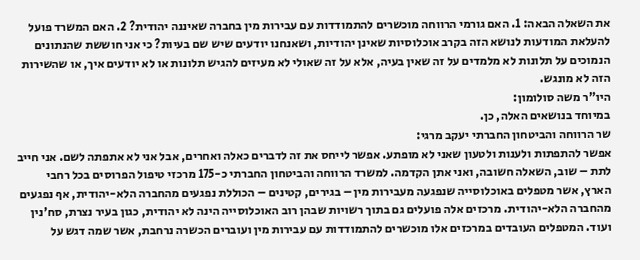את השאלה הבאה: 1. האם גורמי הרווחה מוכשרים להתמודדות עם עבירות מין בחברה שאיננה יהודית? 2. האם המשרד פועל להעלאת המודעות לנושא הזה בקרב אוכלוסיות שאינן יהודיות, ושאנחנו יודעים שיש שם בעיות? כי אני חוששת שהנתונים הנמוכים על תלונות לא מלמדים על זה שאין בעיה, אלא על זה שאולי לא מעיזים להגיש תלונות או לא יודעים איך, או שהשירות הזה לא מונגש.
היו"ר משה סולומון:
במיוחד בנושאים האלה, כן.
שר הרווחה והביטחון החברתי יעקב מרגי:
אפשר להתפתות ולענות ולטעון שאני לא מופתע. אפשר לייחס את זה לדברים כאלה ואחרים, אבל אני לא אתפתה לשם. אני חייב לתת – שוב, השאלה חשובה, ואני אתן הקדמה. למשרד הרווחה והביטחון החברתי כ-175 מרכזי טיפול הפרוסים בכל רחבי הארץ, אשר מטפלים באוכלוסייה שנפגעה מעבירות מין – בגירים, קטינים – הכוללת נפגעים מהחברה הלא-יהודית, אף נפגעים מהחברה הלא-יהודית. מרכזים אלה פועלים גם בתוך רשויות שבהן רוב האוכלוסייה הינה לא יהודית, כגון בעיר נצרת, סח'נין ועוד. המטפלים העובדים במרכזים אלו מוכשרים להתמודדות עם עבירות מין ועוברים הכשרה נרחבת, אשר שמה דגש על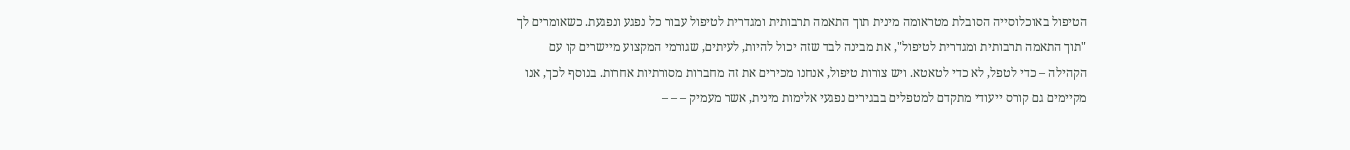הטיפול באוכלוסייה הסובלת מטראומה מינית תוך התאמה תרבותית ומגדרית לטיפול עבור כל נפגע ונפגעת. כשאומרים לך "תוך התאמה תרבותית ומגדרית לטיפול", את מבינה לבד שזה יכול להיות, לעיתים, שגורמי המקצוע מיישרים קו עם הקהילה – כדי לטפל, לא כדי לטאטא. ויש צורות טיפול, אנחנו מכירים את זה מחברות מסורתיות אחרות. בנוסף לכך, אנו מקיימים גם קורס ייעודי מתקדם למטפלים בבגירים נפגעי אלימות מינית, אשר מעמיק – – –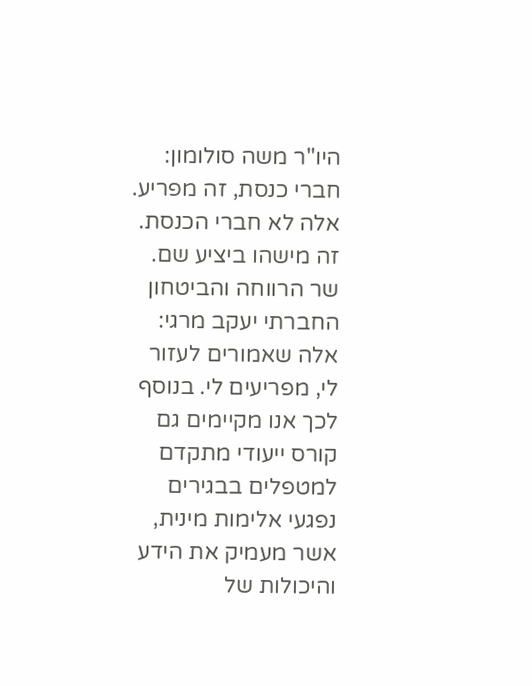היו"ר משה סולומון:
חברי כנסת, זה מפריע. אלה לא חברי הכנסת. זה מישהו ביציע שם.
שר הרווחה והביטחון החברתי יעקב מרגי:
אלה שאמורים לעזור לי, מפריעים לי. בנוסף לכך אנו מקיימים גם קורס ייעודי מתקדם למטפלים בבגירים נפגעי אלימות מינית, אשר מעמיק את הידע והיכולות של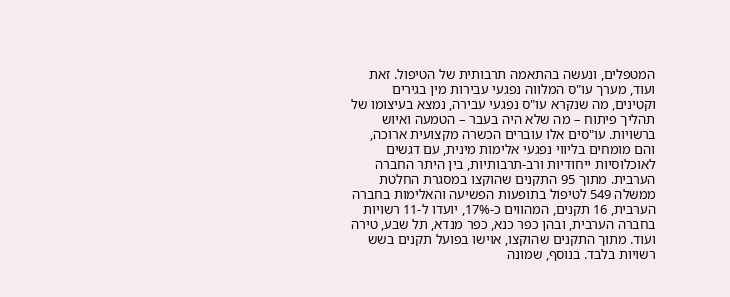המטפלים, ונעשה בהתאמה תרבותית של הטיפול. זאת ועוד, מערך עו"ס המלווה נפגעי עבירות מין בגירים וקטינים, מה שנקרא עו"ס נפגעי עבירה, נמצא בעיצומו של תהליך פיתוח – מה שלא היה בעבר – הטמעה ואיוש ברשויות. עו"סים אלו עוברים הכשרה מקצועית ארוכה, והם מומחים בליווי נפגעי אלימות מינית, עם דגשים לאוכלוסיות ייחודיות ורב-תרבותיות, בין היתר החברה הערבית. מתוך 95 התקנים שהוקצו במסגרת החלטת ממשלה 549 לטיפול בתופעות הפשיעה והאלימות בחברה הערבית, 16 תקנים, המהווים כ-17%, יועדו ל-11 רשויות בחברה הערבית, ובהן כפר כנא, כפר מנדא, תל שבע, טירה ועוד. מתוך התקנים שהוקצו, אוישו בפועל תקנים בשש רשויות בלבד. בנוסף, שמונה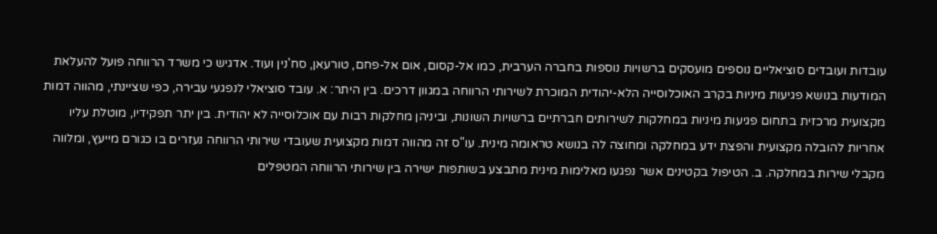עובדות ועובדים סוציאליים נוספים מועסקים ברשויות נוספות בחברה הערבית, כמו אל-קסום, אום אל-פחם, טורעאן, סח'נין ועוד. אדגיש כי משרד הרווחה פועל להעלאת המודעות בנושא פגיעות מיניות בקרב האוכלוסייה הלא-יהודית המוכרת לשירותי הרווחה במגוון דרכים. בין היתר: א. עובד סוציאלי לנפגעי עבירה, כפי שציינתי, מהווה דמות מקצועית מרכזית בתחום פגיעות מיניות במחלקות לשירותים חברתיים ברשויות השונות, וביניהן מחלקות רבות עם אוכלוסייה לא יהודית. בין יתר תפקידיו, מוטלת עליו אחריות להובלה מקצועית והפצת ידע במחלקה ומחוצה לה בנושא טראומה מינית. עו"ס זה מהווה דמות מקצועית שעובדי שירותי הרווחה נעזרים בו כגורם מייעץ, ומלווה מקבלי שירות במחלקה. ב. הטיפול בקטינים אשר נפגעו מאלימות מינית מתבצע בשותפות ישירה בין שירותי הרווחה המטפלים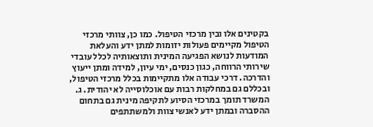בקטינים אלו ובין מרכזי הטיפול. כמו כן, צוותי מרכזי הטיפול מקיימים פעולות יזומות למתן ידע והעלאת המודעות לנושא הפגיעה המינית ותוצאותיה לכלל עובדי שירותי הרווחה, כגון כנסים, ימי עיון, למידה ומתן ייעוץ והדרכה. דרכי עבודה אלו מתקיימות בכלל מרכזי הטיפול, ובכללם גם במחלקות רבות עם אוכלוסייה לא יהודית. ג. המשרד תומך במרכזי הסיוע לתקיפה מינית גם בתחום ההסברה ובמתן ידע לאנשי צוות ולמשתתפים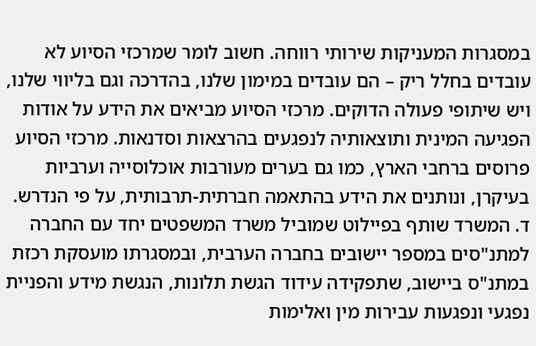במסגרות המעניקות שירותי רווחה. חשוב לומר שמרכזי הסיוע לא עובדים בחלל ריק – הם עובדים במימון שלנו, בהדרכה וגם בליווי שלנו, ויש שיתופי פעולה הדוקים. מרכזי הסיוע מביאים את הידע על אודות הפגיעה המינית ותוצאותיה לנפגעים בהרצאות וסדנאות. מרכזי הסיוע פרוסים ברחבי הארץ, כמו גם בערים מעורבות אוכלוסייה וערביות בעיקרן, ונותנים את הידע בהתאמה חברתית-תרבותית, על פי הנדרש. ד. המשרד שותף בפיילוט שמוביל משרד המשפטים יחד עם החברה למתנ"סים במספר יישובים בחברה הערבית, ובמסגרתו מועסקת רכזת במתנ"ס ביישוב, שתפקידה עידוד הגשת תלונות, הנגשת מידע והפניית נפגעי ונפגעות עבירות מין ואלימות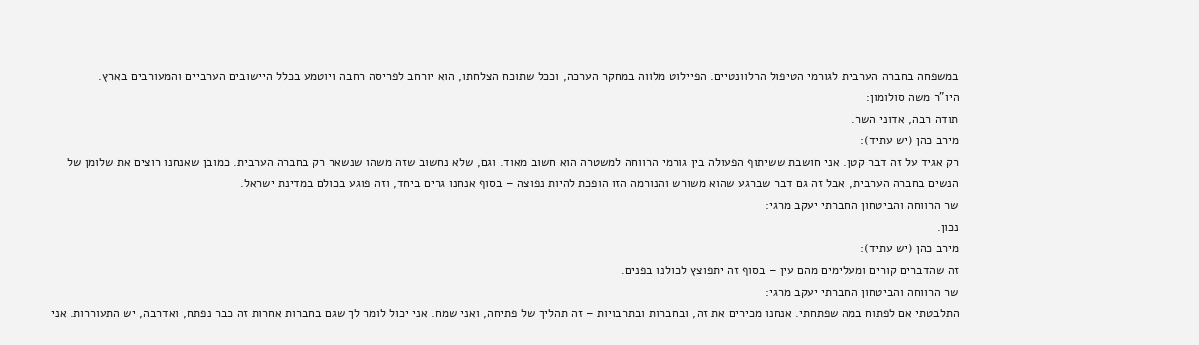במשפחה בחברה הערבית לגורמי הטיפול הרלוונטיים. הפיילוט מלווה במחקר הערכה, וככל שתוכח הצלחתו, הוא יורחב לפריסה רחבה ויוטמע בכלל היישובים הערביים והמעורבים בארץ.
היו"ר משה סולומון:
תודה רבה, אדוני השר.
מירב כהן (יש עתיד):
רק אגיד על זה דבר קטן. אני חושבת ששיתוף הפעולה בין גורמי הרווחה למשטרה הוא חשוב מאוד. וגם, שלא נחשוב שזה משהו שנשאר רק בחברה הערבית. כמובן שאנחנו רוצים את שלומן של הנשים בחברה הערבית, אבל זה גם דבר שברגע שהוא משורש והנורמה הזו הופכת להיות נפוצה – בסוף אנחנו גרים ביחד, וזה פוגע בכולם במדינת ישראל.
שר הרווחה והביטחון החברתי יעקב מרגי:
נכון.
מירב כהן (יש עתיד):
זה שהדברים קורים ומעלימים מהם עין – בסוף זה יתפוצץ לכולנו בפנים.
שר הרווחה והביטחון החברתי יעקב מרגי:
התלבטתי אם לפתוח במה שפתחתי. אנחנו מכירים את זה, ובחברות ובתרבויות – זה תהליך של פתיחה, ואני שמח. אני יכול לומר לך שגם בחברות אחרות זה כבר נפתח, ואדרבה, יש התעוררות. אני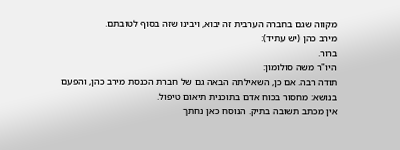מקווה שגם בחברה הערבית זה יבוא, ויבינו שזה בסוף לטובתם.
מירב כהן (יש עתיד):
ברור.
היו"ר משה סולומון:
תודה רבה. אם כן, השאילתה הבאה גם של חברת הכנסת מירב כהן, והפעם בנושא: מחסור בכוח אדם בתוכנית תיאום טיפול.
אין מכתב תשובה בתיק. הנוסח כאן נחתך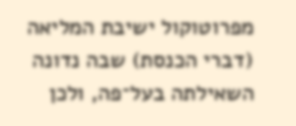מפרוטוקול ישיבת המליאה (דברי הכנסת) שבה נדונה השאילתה בעל־פה, ולכן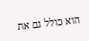הוא כולל גם את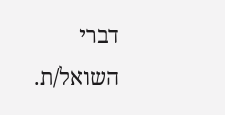דברי השואל/ת.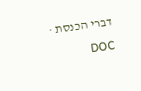דברי הכנסת · DOC